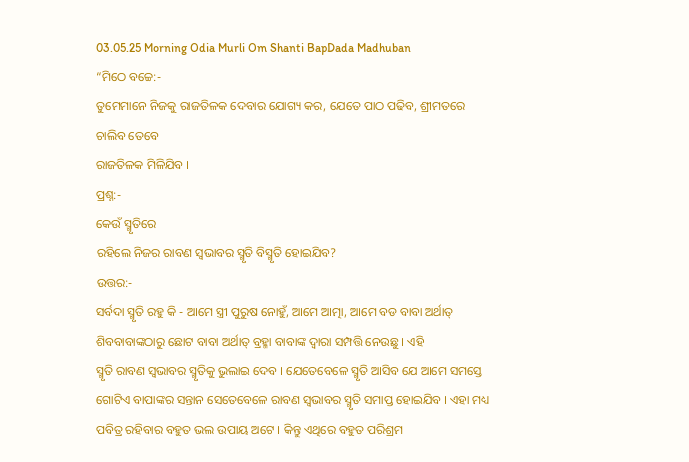03.05.25 Morning Odia Murli Om Shanti BapDada Madhuban
“ମିଠେ ବଚ୍ଚେ:-
ତୁମେମାନେ ନିଜକୁ ରାଜତିଳକ ଦେବାର ଯୋଗ୍ୟ କର, ଯେତେ ପାଠ ପଢିବ, ଶ୍ରୀମତରେ ଚାଲିବ ତେବେ
ରାଜତିଳକ ମିଳିଯିବ ।
ପ୍ରଶ୍ନ:-
କେଉଁ ସ୍ମୃତିରେ
ରହିଲେ ନିଜର ରାବଣ ସ୍ୱଭାବର ସ୍ମୃତି ବିସ୍ମୃତି ହୋଇଯିବ?
ଉତ୍ତର:-
ସର୍ବଦା ସ୍ମୃତି ରହୁ କି - ଆମେ ସ୍ତ୍ରୀ ପୁରୁଷ ନୋହୁଁ, ଆମେ ଆତ୍ମା, ଆମେ ବଡ ବାବା ଅର୍ଥାତ୍
ଶିବବାବାଙ୍କଠାରୁ ଛୋଟ ବାବା ଅର୍ଥାତ୍ ବ୍ରହ୍ମା ବାବାଙ୍କ ଦ୍ୱାରା ସମ୍ପତ୍ତି ନେଉଛୁ । ଏହି
ସ୍ମୃତି ରାବଣ ସ୍ୱଭାବର ସ୍ମୃତିକୁ ଭୁଲାଇ ଦେବ । ଯେତେବେଳେ ସ୍ମୃତି ଆସିବ ଯେ ଆମେ ସମସ୍ତେ
ଗୋଟିଏ ବାପାଙ୍କର ସନ୍ତାନ ସେତେବେଳେ ରାବଣ ସ୍ୱଭାବର ସ୍ମୃତି ସମାପ୍ତ ହୋଇଯିବ । ଏହା ମଧ୍ୟ
ପବିତ୍ର ରହିବାର ବହୁତ ଭଲ ଉପାୟ ଅଟେ । କିନ୍ତୁ ଏଥିରେ ବହୁତ ପରିଶ୍ରମ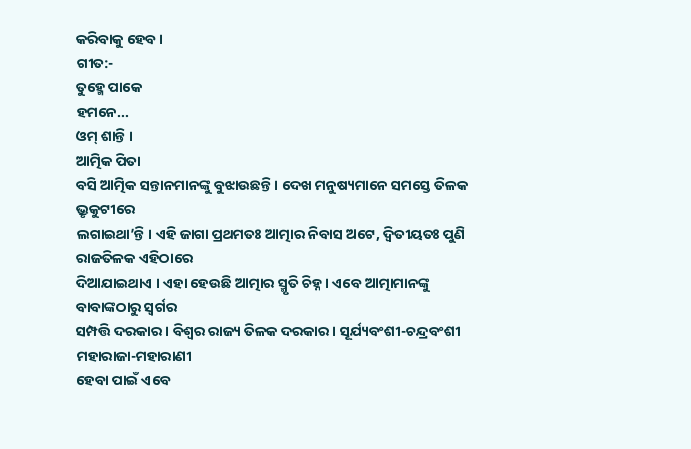କରିବାକୁ ହେବ ।
ଗୀତ:-
ତୁହ୍ମେ ପାକେ
ହମନେ...
ଓମ୍ ଶାନ୍ତି ।
ଆତ୍ମିକ ପିତା
ବସି ଆତ୍ମିକ ସନ୍ତାନମାନଙ୍କୁ ବୁଝାଉଛନ୍ତି । ଦେଖ ମନୁଷ୍ୟମାନେ ସମସ୍ତେ ତିଳକ ଭ୍ରୃକୁଟୀରେ
ଲଗାଇଥା’ନ୍ତି । ଏହି ଜାଗା ପ୍ରଥମତଃ ଆତ୍ମାର ନିବାସ ଅଟେ, ଦ୍ୱିତୀୟତଃ ପୁଣି ରାଜତିଳକ ଏହିଠାରେ
ଦିଆଯାଇଥାଏ । ଏହା ହେଉଛି ଆତ୍ମାର ସ୍ମୃତି ଚିହ୍ନ । ଏବେ ଆତ୍ମାମାନଙ୍କୁ ବାବାଙ୍କଠାରୁ ସ୍ୱର୍ଗର
ସମ୍ପତ୍ତି ଦରକାର । ବିଶ୍ୱର ରାଜ୍ୟ ତିଳକ ଦରକାର । ସୂର୍ଯ୍ୟବଂଶୀ-ଚନ୍ଦ୍ରବଂଶୀ ମହାରାଜା-ମହାରାଣୀ
ହେବା ପାଇଁ ଏବେ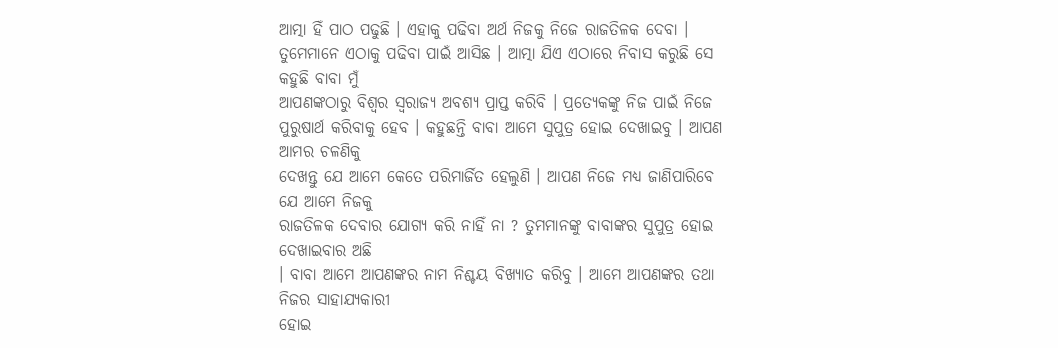ଆତ୍ମା ହିଁ ପାଠ ପଢୁଛି । ଏହାକୁ ପଢିବା ଅର୍ଥ ନିଜକୁ ନିଜେ ରାଜତିଳକ ଦେବା ।
ତୁମେମାନେ ଏଠାକୁ ପଢିବା ପାଇଁ ଆସିଛ । ଆତ୍ମା ଯିଏ ଏଠାରେ ନିବାସ କରୁଛି ସେ କହୁଛି ବାବା ମୁଁ
ଆପଣଙ୍କଠାରୁ ବିଶ୍ୱର ସ୍ୱରାଜ୍ୟ ଅବଶ୍ୟ ପ୍ରାପ୍ତ କରିବି । ପ୍ରତ୍ୟେକଙ୍କୁ ନିଜ ପାଇଁ ନିଜେ
ପୁରୁଷାର୍ଥ କରିବାକୁ ହେବ । କହୁଛନ୍ତି ବାବା ଆମେ ସୁପୁତ୍ର ହୋଇ ଦେଖାଇବୁ । ଆପଣ ଆମର ଚଳଣିକୁ
ଦେଖନ୍ତୁ ଯେ ଆମେ କେତେ ପରିମାର୍ଜିତ ହେଲୁଣି । ଆପଣ ନିଜେ ମଧ୍ୟ ଜାଣିପାରିବେ ଯେ ଆମେ ନିଜକୁ
ରାଜତିଳକ ଦେବାର ଯୋଗ୍ୟ କରି ନାହିଁ ନା ? ତୁମମାନଙ୍କୁ ବାବାଙ୍କର ସୁପୁତ୍ର ହୋଇ ଦେଖାଇବାର ଅଛି
। ବାବା ଆମେ ଆପଣଙ୍କର ନାମ ନିଶ୍ଚୟ ବିଖ୍ୟାତ କରିବୁ । ଆମେ ଆପଣଙ୍କର ତଥା ନିଜର ସାହାଯ୍ୟକାରୀ
ହୋଇ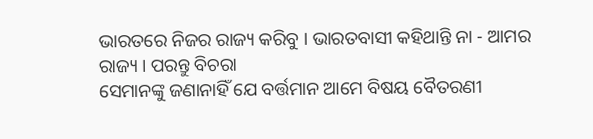ଭାରତରେ ନିଜର ରାଜ୍ୟ କରିବୁ । ଭାରତବାସୀ କହିଥାନ୍ତି ନା - ଆମର ରାଜ୍ୟ । ପରନ୍ତୁ ବିଚରା
ସେମାନଙ୍କୁ ଜଣାନାହିଁ ଯେ ବର୍ତ୍ତମାନ ଆମେ ବିଷୟ ବୈତରଣୀ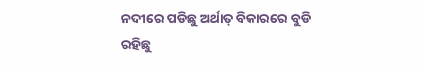ନଦୀରେ ପଡିଛୁ ଅର୍ଥାତ୍ ବିକାରରେ ବୁଡି
ରହିଛୁ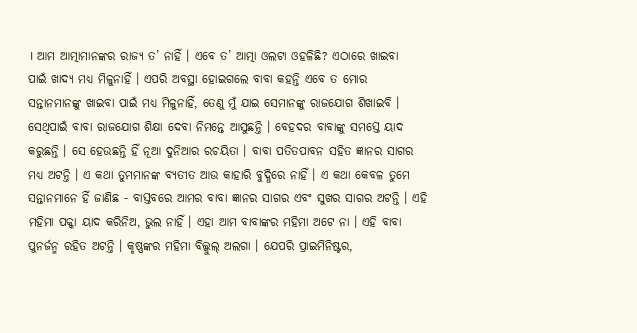। ଆମ ଆତ୍ମାମାନଙ୍କର ରାଜ୍ୟ ତ’ ନାହିଁ । ଏବେ ତ’ ଆତ୍ମା ଓଲଟା ଓହଳିଛି? ଏଠାରେ ଖାଇବା
ପାଇଁ ଖାଦ୍ୟ ମଧ୍ୟ ମିଳୁନାହିଁ । ଏପରି ଅବସ୍ଥା ହୋଇଗଲେ ବାବା କହନ୍ତି ଏବେ ତ ମୋର
ସନ୍ତାନମାନଙ୍କୁ ଖାଇବା ପାଇଁ ମଧ୍ୟ ମିଳୁନାହିଁ, ତେଣୁ ମୁଁ ଯାଇ ସେମାନଙ୍କୁ ରାଜଯୋଗ ଶିଖାଇବି ।
ସେଥିପାଇଁ ବାବା ରାଜଯୋଗ ଶିକ୍ଷା ଦେବା ନିମନ୍ତେ ଆସୁଛନ୍ତି । ବେହଦର ବାବାଙ୍କୁ ସମସ୍ତେ ୟାଦ
କରୁଛନ୍ତି । ସେ ହେଉଛନ୍ତି ହିଁ ନୂଆ ଦୁନିଆର ରଚୟିତା । ବାବା ପତିତପାବନ ସହିତ ଜ୍ଞାନର ସାଗର
ମଧ୍ୟ ଅଟନ୍ତି । ଏ କଥା ତୁମମାନଙ୍କ ବ୍ୟତୀତ ଆଉ କାହାରି ବୁଦ୍ଧିରେ ନାହିଁ । ଏ କଥା କେବଳ ତୁମେ
ସନ୍ତାନମାନେ ହିଁ ଜାଣିଛ - ବାସ୍ତବରେ ଆମର ବାବା ଜ୍ଞାନର ସାଗର ଏବଂ ସୁଖର ସାଗର ଅଟନ୍ତି । ଏହି
ମହିମା ପକ୍କା ୟାଦ କରିନିଅ, ଭୁଲ ନାହିଁ । ଏହା ଆମ ବାବାଙ୍କର ମହିମା ଅଟେ ନା । ଏହି ବାବା
ପୁନର୍ଜନ୍ମ ରହିତ ଅଟନ୍ତି । କୃଷ୍ଣଙ୍କର ମହିମା ବିଲ୍କୁଲ୍ ଅଲଗା । ଯେପରି ପ୍ରାଇମିନିଷ୍ଟର,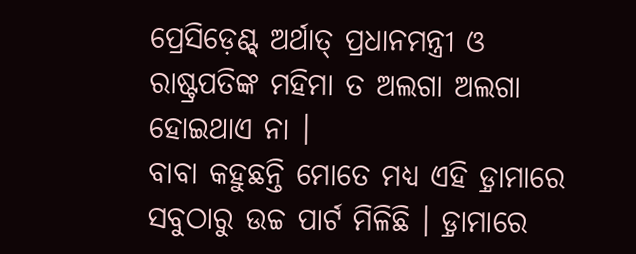ପ୍ରେସିଡ଼େଣ୍ଟ୍ ଅର୍ଥାତ୍ ପ୍ରଧାନମନ୍ତ୍ରୀ ଓ ରାଷ୍ଟ୍ରପତିଙ୍କ ମହିମା ତ ଅଲଗା ଅଲଗା ହୋଇଥାଏ ନା ।
ବାବା କହୁଛନ୍ତି ମୋତେ ମଧ୍ୟ ଏହି ଡ଼୍ରାମାରେ ସବୁଠାରୁ ଉଚ୍ଚ ପାର୍ଟ ମିଳିଛି । ଡ଼୍ରାମାରେ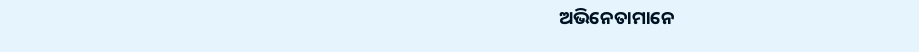ଅଭିନେତାମାନେ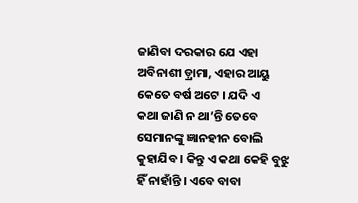ଜାଣିବା ଦରକାର ଯେ ଏହା ଅବିନାଶୀ ଡ଼୍ରାମା, ଏହାର ଆୟୁ କେତେ ବର୍ଷ ଅଟେ । ଯଦି ଏ
କଥା ଜାଣି ନ ଥା’ନ୍ତି ତେବେ ସେମାନଙ୍କୁ ଜ୍ଞାନହୀନ ବୋଲି କୁହାଯିବ । କିନ୍ତୁ ଏ କଥା କେହି ବୁଝୁ
ହିଁ ନାହାଁନ୍ତି । ଏବେ ବାବା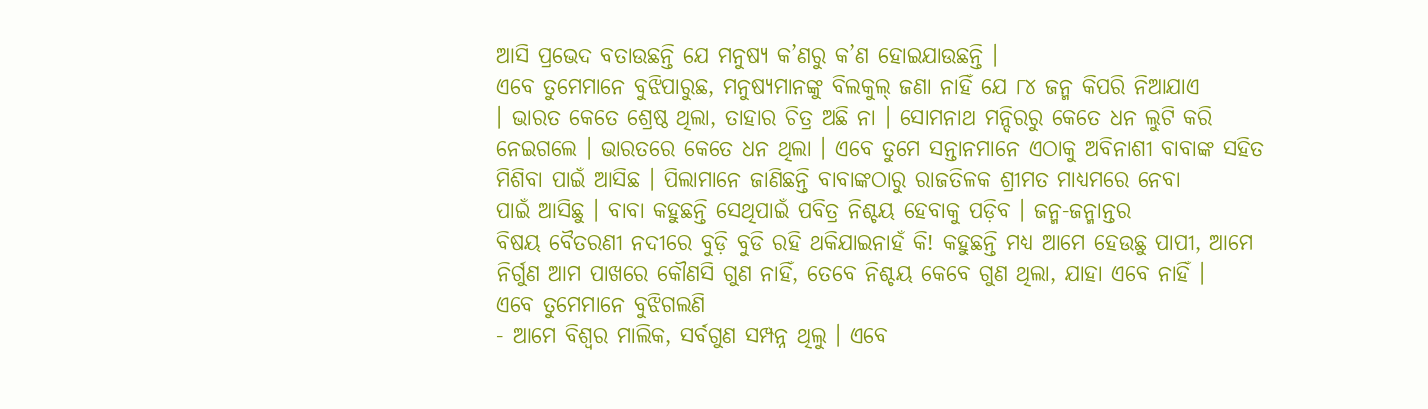ଆସି ପ୍ରଭେଦ ବତାଉଛନ୍ତି ଯେ ମନୁଷ୍ୟ କ’ଣରୁ କ’ଣ ହୋଇଯାଉଛନ୍ତି ।
ଏବେ ତୁମେମାନେ ବୁଝିପାରୁଛ, ମନୁଷ୍ୟମାନଙ୍କୁ ବିଲକୁଲ୍ ଜଣା ନାହିଁ ଯେ ୮୪ ଜନ୍ମ କିପରି ନିଆଯାଏ
। ଭାରତ କେତେ ଶ୍ରେଷ୍ଠ ଥିଲା, ତାହାର ଚିତ୍ର ଅଛି ନା । ସୋମନାଥ ମନ୍ଦିରରୁ କେତେ ଧନ ଲୁଟି କରି
ନେଇଗଲେ । ଭାରତରେ କେତେ ଧନ ଥିଲା । ଏବେ ତୁମେ ସନ୍ତାନମାନେ ଏଠାକୁ ଅବିନାଶୀ ବାବାଙ୍କ ସହିତ
ମିଶିବା ପାଇଁ ଆସିଛ । ପିଲାମାନେ ଜାଣିଛନ୍ତି ବାବାଙ୍କଠାରୁ ରାଜତିଳକ ଶ୍ରୀମତ ମାଧ୍ୟମରେ ନେବା
ପାଇଁ ଆସିଛୁ । ବାବା କହୁଛନ୍ତି ସେଥିପାଇଁ ପବିତ୍ର ନିଶ୍ଚୟ ହେବାକୁ ପଡ଼ିବ । ଜନ୍ମ-ଜନ୍ମାନ୍ତର
ବିଷୟ ବୈତରଣୀ ନଦୀରେ ବୁଡ଼ି ବୁଡି ରହି ଥକିଯାଇନାହଁ କି! କହୁଛନ୍ତି ମଧ୍ୟ ଆମେ ହେଉଛୁ ପାପୀ, ଆମେ
ନିର୍ଗୁଣ ଆମ ପାଖରେ କୌଣସି ଗୁଣ ନାହିଁ, ତେବେ ନିଶ୍ଚୟ କେବେ ଗୁଣ ଥିଲା, ଯାହା ଏବେ ନାହିଁ ।
ଏବେ ତୁମେମାନେ ବୁଝିଗଲଣି
- ଆମେ ବିଶ୍ୱର ମାଲିକ, ସର୍ବଗୁଣ ସମ୍ପନ୍ନ ଥିଲୁ । ଏବେ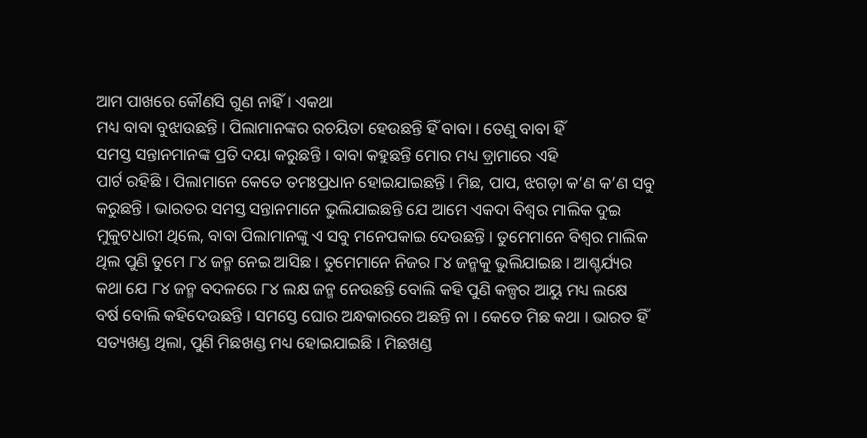ଆମ ପାଖରେ କୌଣସି ଗୁଣ ନାହିଁ । ଏକଥା
ମଧ୍ୟ ବାବା ବୁଝାଉଛନ୍ତି । ପିଲାମାନଙ୍କର ରଚୟିତା ହେଉଛନ୍ତି ହିଁ ବାବା । ତେଣୁ ବାବା ହିଁ
ସମସ୍ତ ସନ୍ତାନମାନଙ୍କ ପ୍ରତି ଦୟା କରୁଛନ୍ତି । ବାବା କହୁଛନ୍ତି ମୋର ମଧ୍ୟ ଡ଼୍ରାମାରେ ଏହି
ପାର୍ଟ ରହିଛି । ପିଲାମାନେ କେତେ ତମଃପ୍ରଧାନ ହୋଇଯାଇଛନ୍ତି । ମିଛ, ପାପ, ଝଗଡ଼ା କ’ଣ କ’ଣ ସବୁ
କରୁଛନ୍ତି । ଭାରତର ସମସ୍ତ ସନ୍ତାନମାନେ ଭୁଲିଯାଇଛନ୍ତି ଯେ ଆମେ ଏକଦା ବିଶ୍ୱର ମାଲିକ ଦୁଇ
ମୁକୁଟଧାରୀ ଥିଲେ, ବାବା ପିଲାମାନଙ୍କୁ ଏ ସବୁ ମନେପକାଇ ଦେଉଛନ୍ତି । ତୁମେମାନେ ବିଶ୍ୱର ମାଲିକ
ଥିଲ ପୁଣି ତୁମେ ୮୪ ଜନ୍ମ ନେଇ ଆସିଛ । ତୁମେମାନେ ନିଜର ୮୪ ଜନ୍ମକୁ ଭୁଲିଯାଇଛ । ଆଶ୍ଚର୍ଯ୍ୟର
କଥା ଯେ ୮୪ ଜନ୍ମ ବଦଳରେ ୮୪ ଲକ୍ଷ ଜନ୍ମ ନେଉଛନ୍ତି ବୋଲି କହି ପୁଣି କଳ୍ପର ଆୟୁ ମଧ୍ୟ ଲକ୍ଷେ
ବର୍ଷ ବୋଲି କହିଦେଉଛନ୍ତି । ସମସ୍ତେ ଘୋର ଅନ୍ଧକାରରେ ଅଛନ୍ତି ନା । କେତେ ମିଛ କଥା । ଭାରତ ହିଁ
ସତ୍ୟଖଣ୍ଡ ଥିଲା, ପୁଣି ମିଛଖଣ୍ଡ ମଧ୍ୟ ହୋଇଯାଇଛି । ମିଛଖଣ୍ଡ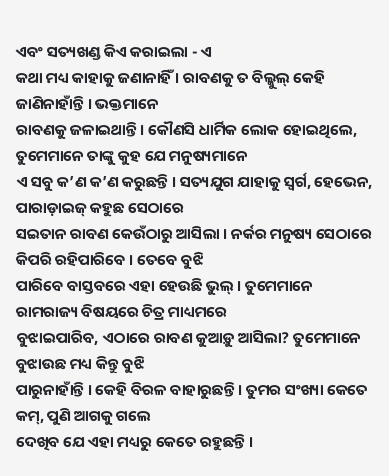ଏବଂ ସତ୍ୟଖଣ୍ଡ କିଏ କରାଇଲା - ଏ
କଥା ମଧ୍ୟ କାହାକୁ ଜଣାନାହିଁ । ରାବଣକୁ ତ ବିଲ୍କୁଲ୍ କେହି ଜାଣିନାହାଁନ୍ତି । ଭକ୍ତମାନେ
ରାବଣକୁ ଜଳାଇଥାନ୍ତି । କୌଣସି ଧାର୍ମିକ ଲୋକ ହୋଇଥିଲେ, ତୁମେମାନେ ତାଙ୍କୁ କୁହ ଯେ ମନୁଷ୍ୟମାନେ
ଏ ସବୁ କ’ଣ କ’ଣ କରୁଛନ୍ତି । ସତ୍ୟଯୁଗ ଯାହାକୁ ସ୍ୱର୍ଗ, ହେଭେନ, ପାରାଡ଼ାଇଜ୍ କହୁଛ ସେଠାରେ
ସଇତାନ ରାବଣ କେଉଁଠାରୁ ଆସିଲା । ନର୍କର ମନୁଷ୍ୟ ସେଠାରେ କିପରି ରହିପାରିବେ । ତେବେ ବୁଝି
ପାରିବେ ବାସ୍ତବରେ ଏହା ହେଉଛି ଭୁଲ୍ । ତୁମେମାନେ ରାମରାଜ୍ୟ ବିଷୟରେ ଚିତ୍ର ମାଧ୍ୟମରେ
ବୁଝାଇପାରିବ, ଏଠାରେ ରାବଣ କୁଆଡ଼ୁ ଆସିଲା? ତୁମେମାନେ ବୁଝାଉଛ ମଧ୍ୟ କିନ୍ତୁ ବୁଝି
ପାରୁନାହାଁନ୍ତି । କେହି ବିରଳ ବାହାରୁଛନ୍ତି । ତୁମର ସଂଖ୍ୟା କେତେ କମ୍, ପୁଣି ଆଗକୁ ଗଲେ
ଦେଖିବ ଯେ ଏହା ମଧ୍ୟରୁ କେତେ ରହୁଛନ୍ତି ।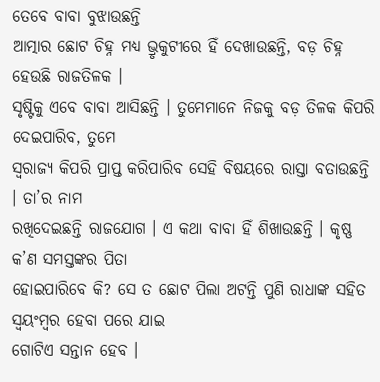ତେବେ ବାବା ବୁଝାଉଛନ୍ତି
ଆତ୍ମାର ଛୋଟ ଚିହ୍ନ ମଧ୍ୟ ଭ୍ରୃକୁଟୀରେ ହିଁ ଦେଖାଉଛନ୍ତି, ବଡ଼ ଚିହ୍ନ ହେଉଛି ରାଜତିଳକ ।
ସୃଷ୍ଟିକୁ ଏବେ ବାବା ଆସିଛନ୍ତି । ତୁମେମାନେ ନିଜକୁ ବଡ଼ ତିଳକ କିପରି ଦେଇପାରିବ, ତୁମେ
ସ୍ୱରାଜ୍ୟ କିପରି ପ୍ରାପ୍ତ କରିପାରିବ ସେହି ବିଷୟରେ ରାସ୍ତା ବତାଉଛନ୍ତି । ତା’ର ନାମ
ରଖିଦେଇଛନ୍ତି ରାଜଯୋଗ । ଏ କଥା ବାବା ହିଁ ଶିଖାଉଛନ୍ତି । କୃଷ୍ଣ କ’ଣ ସମସ୍ତଙ୍କର ପିତା
ହୋଇପାରିବେ କି? ସେ ତ ଛୋଟ ପିଲା ଅଟନ୍ତି ପୁଣି ରାଧାଙ୍କ ସହିତ ସ୍ୱୟଂମ୍ବର ହେବା ପରେ ଯାଇ
ଗୋଟିଏ ସନ୍ତାନ ହେବ ।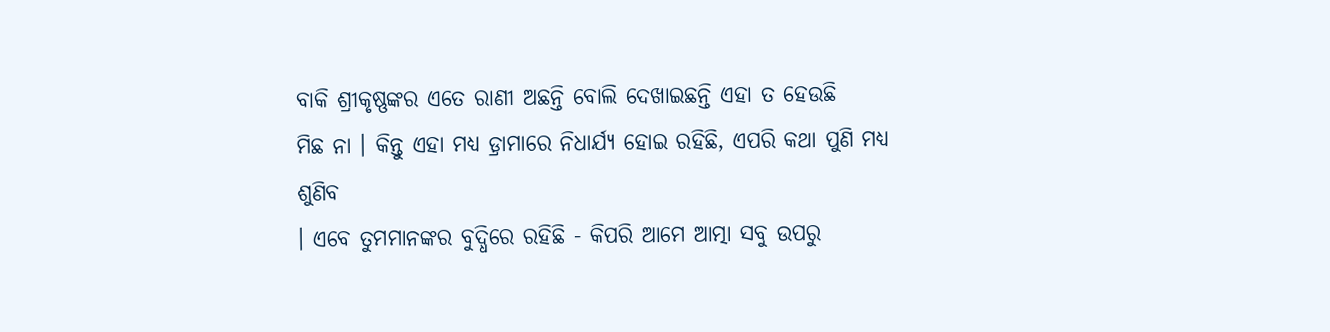ବାକି ଶ୍ରୀକୃଷ୍ଣଙ୍କର ଏତେ ରାଣୀ ଅଛନ୍ତି ବୋଲି ଦେଖାଇଛନ୍ତି ଏହା ତ ହେଉଛି
ମିଛ ନା । କିନ୍ତୁ ଏହା ମଧ୍ୟ ଡ଼୍ରାମାରେ ନିଧାର୍ଯ୍ୟ ହୋଇ ରହିଛି, ଏପରି କଥା ପୁଣି ମଧ୍ୟ ଶୁଣିବ
। ଏବେ ତୁମମାନଙ୍କର ବୁଦ୍ଧିରେ ରହିଛି - କିପରି ଆମେ ଆତ୍ମା ସବୁ ଉପରୁ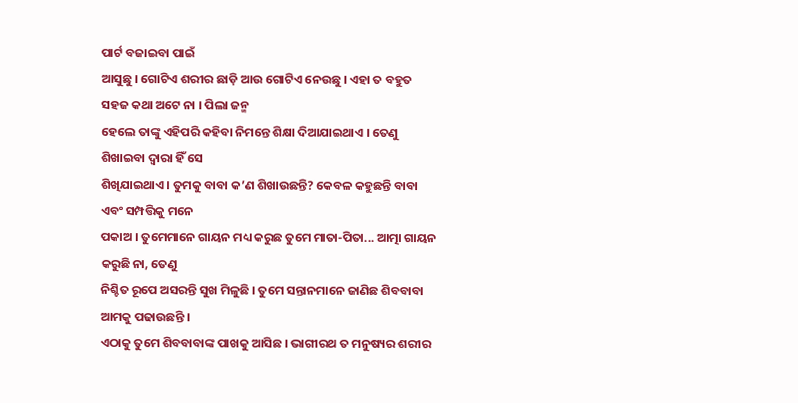ପାର୍ଟ ବଜାଇବା ପାଇଁ
ଆସୁଛୁ । ଗୋଟିଏ ଶରୀର ଛାଡ଼ି ଆଉ ଗୋଟିଏ ନେଉଛୁ । ଏହା ତ ବହୁତ ସହଜ କଥା ଅଟେ ନା । ପିଲା ଜନ୍ମ
ହେଲେ ତାଙ୍କୁ ଏହିପରି କହିବା ନିମନ୍ତେ ଶିକ୍ଷା ଦିଆଯାଇଥାଏ । ତେଣୁ ଶିଖାଇବା ଦ୍ୱାରା ହିଁ ସେ
ଶିଖିଯାଇଥାଏ । ତୁମକୁ ବାବା କ’ଣ ଶିଖାଉଛନ୍ତି? କେବଳ କହୁଛନ୍ତି ବାବା ଏବଂ ସମ୍ପତ୍ତିକୁ ମନେ
ପକାଅ । ତୁମେମାନେ ଗାୟନ ମଧ୍ୟ କରୁଛ ତୁମେ ମାତା-ପିତା... ଆତ୍ମା ଗାୟନ କରୁଛି ନା, ତେଣୁ
ନିଶ୍ଚିତ ରୂପେ ଅସରନ୍ତି ସୁଖ ମିଳୁଛି । ତୁମେ ସନ୍ତାନମାନେ ଜାଣିଛ ଶିବବାବା ଆମକୁ ପଢାଉଛନ୍ତି ।
ଏଠାକୁ ତୁମେ ଶିବବାବାଙ୍କ ପାଖକୁ ଆସିଛ । ଭାଗୀରଥ ତ ମନୁଷ୍ୟର ଶରୀର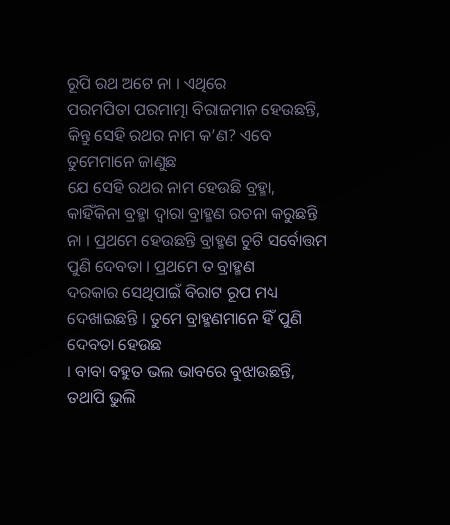ରୂପି ରଥ ଅଟେ ନା । ଏଥିରେ
ପରମପିତା ପରମାତ୍ମା ବିରାଜମାନ ହେଉଛନ୍ତି, କିନ୍ତୁ ସେହି ରଥର ନାମ କ’ଣ? ଏବେ ତୁମେମାନେ ଜାଣୁଛ
ଯେ ସେହି ରଥର ନାମ ହେଉଛି ବ୍ରହ୍ମା, କାହିଁକିନା ବ୍ରହ୍ମା ଦ୍ୱାରା ବ୍ରାହ୍ମଣ ରଚନା କରୁଛନ୍ତି
ନା । ପ୍ରଥମେ ହେଉଛନ୍ତି ବ୍ରାହ୍ମଣ ଚୁଟି ସର୍ବୋତ୍ତମ ପୁଣି ଦେବତା । ପ୍ରଥମେ ତ ବ୍ରାହ୍ମଣ
ଦରକାର ସେଥିପାଇଁ ବିରାଟ ରୂପ ମଧ୍ୟ ଦେଖାଇଛନ୍ତି । ତୁମେ ବ୍ରାହ୍ମଣମାନେ ହିଁ ପୁଣି ଦେବତା ହେଉଛ
। ବାବା ବହୁତ ଭଲ ଭାବରେ ବୁଝାଉଛନ୍ତି, ତଥାପି ଭୁଲି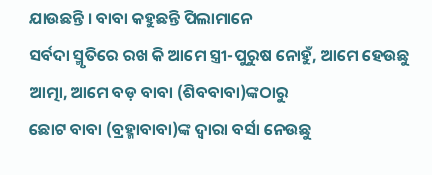ଯାଉଛନ୍ତି । ବାବା କହୁଛନ୍ତି ପିଲାମାନେ
ସର୍ବଦା ସ୍ମୃତିରେ ରଖ କି ଆମେ ସ୍ତ୍ରୀ-ପୁରୁଷ ନୋହୁଁ, ଆମେ ହେଉଛୁ ଆତ୍ମା, ଆମେ ବଡ଼ ବାବା (ଶିବବାବା)ଙ୍କଠାରୁ
ଛୋଟ ବାବା (ବ୍ରହ୍ମାବାବା)ଙ୍କ ଦ୍ୱାରା ବର୍ସା ନେଉଛୁ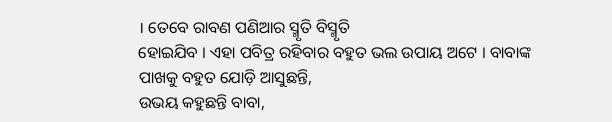। ତେବେ ରାବଣ ପଣିଆର ସ୍ମୃତି ବିସ୍ମୃତି
ହୋଇଯିବ । ଏହା ପବିତ୍ର ରହିବାର ବହୁତ ଭଲ ଉପାୟ ଅଟେ । ବାବାଙ୍କ ପାଖକୁ ବହୁତ ଯୋଡ଼ି ଆସୁଛନ୍ତି,
ଉଭୟ କହୁଛନ୍ତି ବାବା,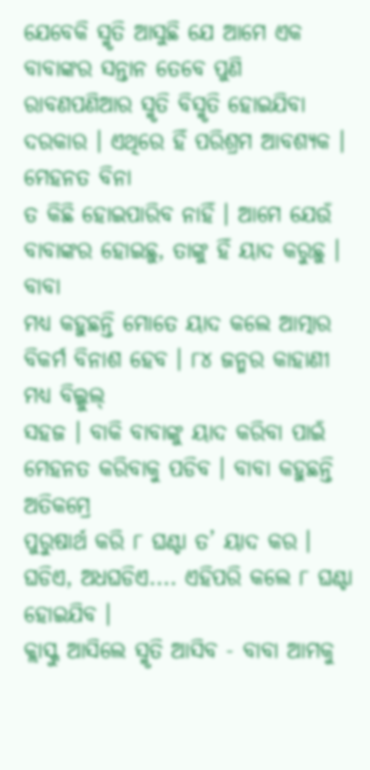ଯେବେକି ସ୍ମୃତି ଆସୁଛି ଯେ ଆମେ ଏକ ବାବାଙ୍କର ସନ୍ତାନ ତେବେ ପୁଣି
ରାବଣପଣିଆର ସ୍ମୃତି ବିସ୍ମୃତି ହୋଇଯିବା ଦରକାର । ଏଥିରେ ହିଁ ପରିଶ୍ରମ ଆବଶ୍ୟକ । ମେହନତ ବିନା
ତ କିଛି ହୋଇପାରିବ ନାହିଁ । ଆମେ ଯେଉଁ ବାବାଙ୍କର ହୋଇଛୁ, ତାଙ୍କୁ ହିଁ ୟାଦ କରୁଛୁ । ବାବା
ମଧ୍ୟ କହୁଛନ୍ତି ମୋତେ ୟାଦ କଲେ ଆତ୍ମାର ବିକର୍ମ ବିନାଶ ହେବ । ୮୪ ଜନ୍ମର କାହାଣୀ ମଧ୍ୟ ବିଲ୍କୁଲ୍
ସହଜ । ବାକି ବାବାଙ୍କୁ ୟାଦ କରିବା ପାଇଁ ମେହନତ କରିବାକୁ ପଡିବ । ବାବା କହୁଛନ୍ତି ଅତିକମ୍ରେ
ପୁରୁଷାର୍ଥ କରି ୮ ଘଣ୍ଟା ତ’ ୟାଦ କର । ଘଡିଏ, ଅଧଘଡିଏ.... ଏହିପରି କଲେ ୮ ଘଣ୍ଟା ହୋଇଯିବ ।
କ୍ଲାସ୍କୁ ଆସିଲେ ସ୍ମୃତି ଆସିବ - ବାବା ଆମକୁ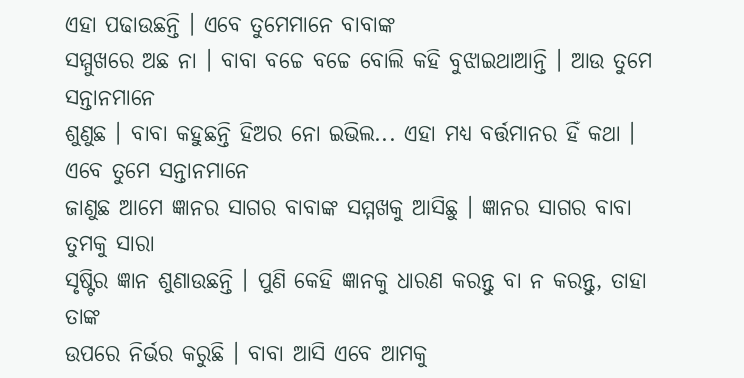ଏହା ପଢାଉଛନ୍ତି । ଏବେ ତୁମେମାନେ ବାବାଙ୍କ
ସମ୍ମୁଖରେ ଅଛ ନା । ବାବା ବଚ୍ଚେ ବଚ୍ଚେ ବୋଲି କହି ବୁଝାଇଥାଆନ୍ତି । ଆଉ ତୁମେ ସନ୍ତାନମାନେ
ଶୁଣୁଛ । ବାବା କହୁଛନ୍ତି ହିଅର ନୋ ଇଭିଲ... ଏହା ମଧ୍ୟ ବର୍ତ୍ତମାନର ହିଁ କଥା ।
ଏବେ ତୁମେ ସନ୍ତାନମାନେ
ଜାଣୁଛ ଆମେ ଜ୍ଞାନର ସାଗର ବାବାଙ୍କ ସମ୍ମଖକୁ ଆସିଛୁ । ଜ୍ଞାନର ସାଗର ବାବା ତୁମକୁ ସାରା
ସୃଷ୍ଟିର ଜ୍ଞାନ ଶୁଣାଉଛନ୍ତି । ପୁଣି କେହି ଜ୍ଞାନକୁ ଧାରଣ କରନ୍ତୁ ବା ନ କରନ୍ତୁ, ତାହା ତାଙ୍କ
ଉପରେ ନିର୍ଭର କରୁଛି । ବାବା ଆସି ଏବେ ଆମକୁ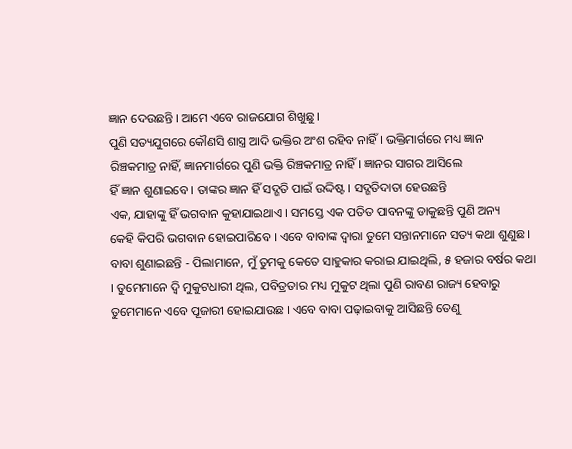ଜ୍ଞାନ ଦେଉଛନ୍ତି । ଆମେ ଏବେ ରାଜଯୋଗ ଶିଖୁଛୁ ।
ପୁଣି ସତ୍ୟଯୁଗରେ କୌଣସି ଶାସ୍ତ୍ର ଆଦି ଭକ୍ତିର ଅଂଶ ରହିବ ନାହିଁ । ଭକ୍ତିମାର୍ଗରେ ମଧ୍ୟ ଜ୍ଞାନ
ରିଞ୍ଚକମାତ୍ର ନାହିଁ, ଜ୍ଞାନମାର୍ଗରେ ପୁଣି ଭକ୍ତି ରିଞ୍ଚକମାତ୍ର ନାହିଁ । ଜ୍ଞାନର ସାଗର ଆସିଲେ
ହିଁ ଜ୍ଞାନ ଶୁଣାଇବେ । ତାଙ୍କର ଜ୍ଞାନ ହିଁ ସଦ୍ଗତି ପାଇଁ ଉଦ୍ଦିଷ୍ଟ । ସଦ୍ଗତିଦାତା ହେଉଛନ୍ତି
ଏକ, ଯାହାଙ୍କୁ ହିଁ ଭଗବାନ କୁହାଯାଇଥାଏ । ସମସ୍ତେ ଏକ ପତିତ ପାବନଙ୍କୁ ଡାକୁଛନ୍ତି ପୁଣି ଅନ୍ୟ
କେହି କିପରି ଭଗବାନ ହୋଇପାରିବେ । ଏବେ ବାବାଙ୍କ ଦ୍ୱାରା ତୁମେ ସନ୍ତାନମାନେ ସତ୍ୟ କଥା ଶୁଣୁଛ ।
ବାବା ଶୁଣାଇଛନ୍ତି - ପିଲାମାନେ, ମୁଁ ତୁମକୁ କେତେ ସାହୁକାର କରାଇ ଯାଇଥିଲି, ୫ ହଜାର ବର୍ଷର କଥା
। ତୁମେମାନେ ଦ୍ୱି ମୁକୁଟଧାରୀ ଥିଲ, ପବିତ୍ରତାର ମଧ୍ୟ ମୁକୁଟ ଥିଲା ପୁଣି ରାବଣ ରାଜ୍ୟ ହେବାରୁ
ତୁମେମାନେ ଏବେ ପୂଜାରୀ ହୋଇଯାଉଛ । ଏବେ ବାବା ପଢ଼ାଇବାକୁ ଆସିଛନ୍ତି ତେଣୁ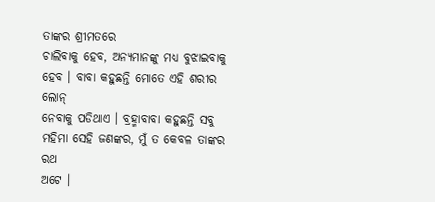ତାଙ୍କର ଶ୍ରୀମତରେ
ଚାଲିବାକୁ ହେବ, ଅନ୍ୟମାନଙ୍କୁ ମଧ୍ୟ ବୁଝାଇବାକୁ ହେବ । ବାବା କହୁଛନ୍ତି ମୋତେ ଏହି ଶରୀର ଲୋନ୍
ନେବାକୁ ପଡିଥାଏ । ବ୍ରହ୍ମାବାବା କହୁଛନ୍ତି ସବୁ ମହିମା ସେହି ଜଣଙ୍କର, ମୁଁ ତ କେବଳ ତାଙ୍କର ରଥ
ଅଟେ ।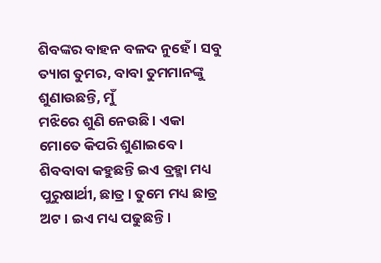ଶିବଙ୍କର ବାହନ ବଳଦ ନୁହେଁ । ସବୁ ତ୍ୟାଗ ତୁମର, ବାବା ତୁମମାନଙ୍କୁ ଶୁଣାଉଛନ୍ତି, ମୁଁ
ମଝିରେ ଶୁଣି ନେଉଛି । ଏକା ମୋତେ କିପରି ଶୁଣାଇବେ । ଶିବବାବା କହୁଛନ୍ତି ଇଏ ବ୍ରହ୍ମା ମଧ୍ୟ
ପୁରୁଷାର୍ଥୀ, ଛାତ୍ର । ତୁମେ ମଧ୍ୟ ଛାତ୍ର ଅଟ । ଇଏ ମଧ୍ୟ ପଢୁଛନ୍ତି ।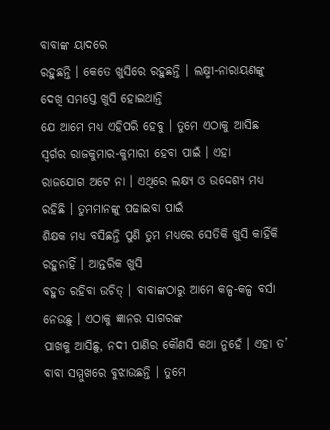ବାବାଙ୍କ ୟାଦରେ
ରହୁଛନ୍ତି । କେତେ ଖୁସିରେ ରହୁଛନ୍ତି । ଲକ୍ଷ୍ମୀ-ନାରାୟଣଙ୍କୁ ଦେଖି ସମସ୍ତେ ଖୁସି ହୋଇଥାନ୍ତି
ଯେ ଆମେ ମଧ୍ୟ ଏହିପରି ହେବୁ । ତୁମେ ଏଠାକୁ ଆସିଛ ସ୍ୱର୍ଗର ରାଜକୁମାର-କୁମାରୀ ହେବା ପାଇଁ । ଏହା
ରାଜଯୋଗ ଅଟେ ନା । ଏଥିରେ ଲକ୍ଷ୍ୟ ଓ ଉଦ୍ଦେଶ୍ୟ ମଧ୍ୟ ରହିଛି । ତୁମମାନଙ୍କୁ ପଢାଇବା ପାଇଁ
ଶିକ୍ଷକ ମଧ୍ୟ ବସିଛନ୍ତି ପୁଣି ତୁମ ମଧ୍ୟରେ ସେତିକି ଖୁସି କାହିଁକି ରହୁନାହିଁ । ଆନ୍ତରିକ ଖୁସି
ବହୁତ ରହିବା ଉଚିତ୍ । ବାବାଙ୍କଠାରୁ ଆମେ କଳ୍ପ-କଳ୍ପ ବର୍ସା ନେଉଛୁ । ଏଠାକୁ ଜ୍ଞାନର ସାଗରଙ୍କ
ପାଖକୁ ଆସିଛୁ, ନଦୀ ପାଣିର କୌଣସି କଥା ନୁହେଁ । ଏହା ତ’ ବାବା ସମ୍ମୁଖରେ ବୁଝାଉଛନ୍ତି । ତୁମେ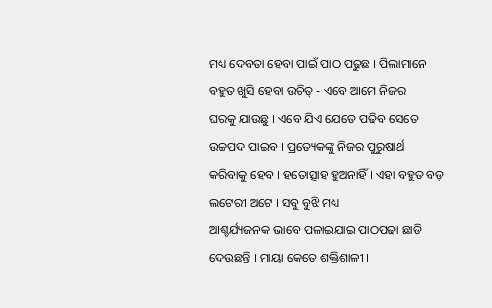ମଧ୍ୟ ଦେବତା ହେବା ପାଇଁ ପାଠ ପଢୁଛ । ପିଲାମାନେ ବହୁତ ଖୁସି ହେବା ଉଚିତ୍ - ଏବେ ଆମେ ନିଜର
ଘରକୁ ଯାଉଛୁ । ଏବେ ଯିଏ ଯେତେ ପଢିବ ସେତେ ଉଚ୍ଚପଦ ପାଇବ । ପ୍ରତ୍ୟେକଙ୍କୁ ନିଜର ପୁରୁଷାର୍ଥ
କରିବାକୁ ହେବ । ହତୋତ୍ସାହ ହୁଅନାହିଁ । ଏହା ବହୁତ ବଡ଼ ଲଟେରୀ ଅଟେ । ସବୁ ବୁଝି ମଧ୍ୟ
ଆଶ୍ଚର୍ଯ୍ୟଜନକ ଭାବେ ପଳାଇଯାଇ ପାଠପଢା ଛାଡି ଦେଉଛନ୍ତି । ମାୟା କେତେ ଶକ୍ତିଶାଳୀ ।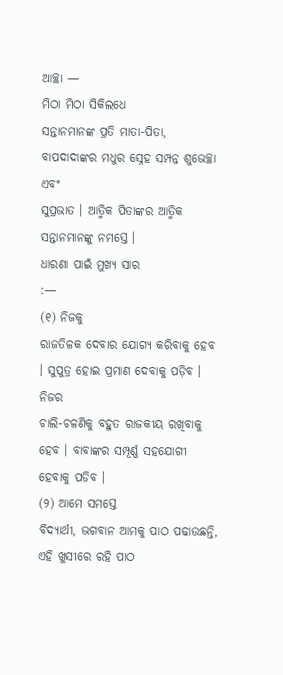ଆଚ୍ଛା —
ମିଠା ମିଠା ସିକିଲଧେ
ସନ୍ତାନମାନଙ୍କ ପ୍ରତି ମାତା-ପିତା, ବାପଦାଦାଙ୍କର ମଧୁର ସ୍ନେହ ସମ୍ପନ୍ନ ଶୁଭେଚ୍ଛା ଏବଂ
ସୁପ୍ରଭାତ । ଆତ୍ମିକ ପିତାଙ୍କର ଆତ୍ମିକ ସନ୍ତାନମାନଙ୍କୁ ନମସ୍ତେ ।
ଧାରଣା ପାଇଁ ମୁଖ୍ୟ ସାର
:—
(୧) ନିଜକୁ
ରାଜତିଳକ ଦେବାର ଯୋଗ୍ୟ କରିବାକୁ ହେବ । ସୁପୁତ୍ର ହୋଇ ପ୍ରମାଣ ଦେବାକୁ ପଡ଼ିବ । ନିଜର
ଚାଲି-ଚଳଣିକୁ ବହୁତ ରାଜକୀୟ ରଖିବାକୁ ହେବ । ବାବାଙ୍କର ସମ୍ପୂର୍ଣ୍ଣ ସହଯୋଗୀ ହେବାକୁ ପଡିବ ।
(୨) ଆମେ ସମସ୍ତେ
ବିଦ୍ୟାର୍ଥୀ, ଭଗବାନ ଆମକୁ ପାଠ ପଢାଉଛନ୍ତି, ଏହି ଖୁସୀରେ ରହି ପାଠ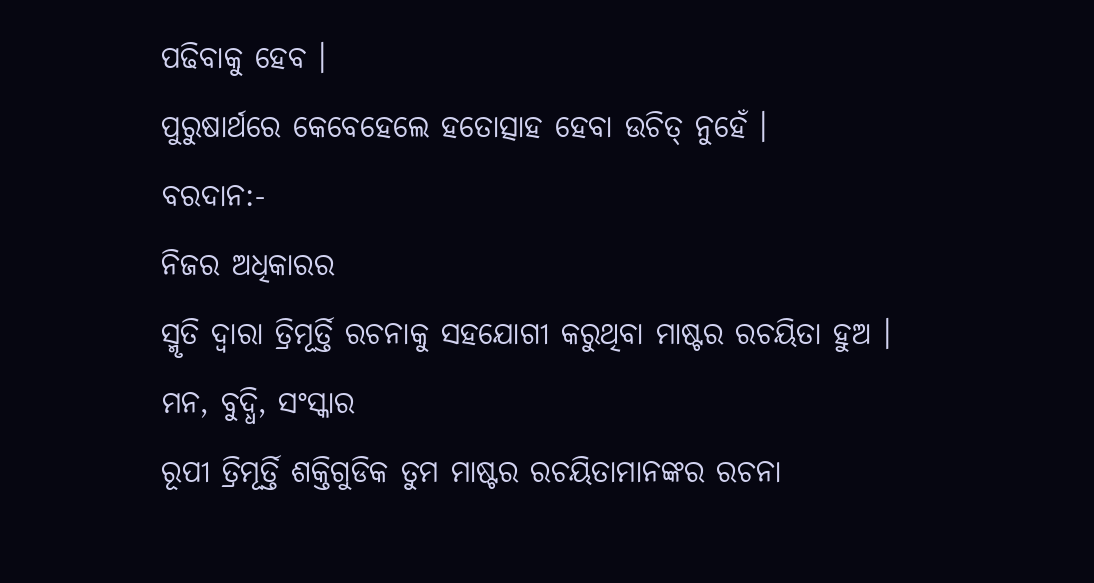ପଢିବାକୁ ହେବ ।
ପୁରୁଷାର୍ଥରେ କେବେହେଲେ ହତୋତ୍ସାହ ହେବା ଉଚିତ୍ ନୁହେଁ ।
ବରଦାନ:-
ନିଜର ଅଧିକାରର
ସ୍ମୃତି ଦ୍ୱାରା ତ୍ରିମୂର୍ତ୍ତି ରଚନାକୁ ସହଯୋଗୀ କରୁଥିବା ମାଷ୍ଟର ରଚୟିତା ହୁଅ ।
ମନ, ବୁଦ୍ଧି, ସଂସ୍କାର
ରୂପୀ ତ୍ରିମୂର୍ତ୍ତି ଶକ୍ତିଗୁଡିକ ତୁମ ମାଷ୍ଟର ରଚୟିତାମାନଙ୍କର ରଚନା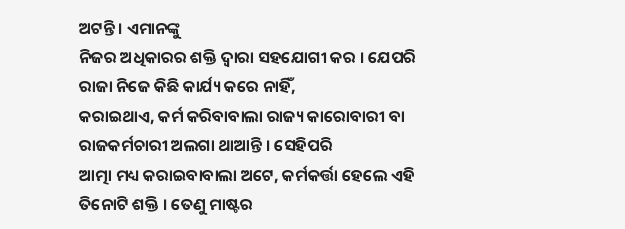ଅଟନ୍ତି । ଏମାନଙ୍କୁ
ନିଜର ଅଧିକାରର ଶକ୍ତି ଦ୍ୱାରା ସହଯୋଗୀ କର । ଯେପରି ରାଜା ନିଜେ କିଛି କାର୍ଯ୍ୟ କରେ ନାହିଁ,
କରାଇଥାଏ, କର୍ମ କରିବାବାଲା ରାଜ୍ୟ କାରୋବାରୀ ବା ରାଜକର୍ମଚାରୀ ଅଲଗା ଥାଆନ୍ତି । ସେହିପରି
ଆତ୍ମା ମଧ୍ୟ କରାଇବାବାଲା ଅଟେ, କର୍ମକର୍ତ୍ତା ହେଲେ ଏହି ତିନୋଟି ଶକ୍ତି । ତେଣୁ ମାଷ୍ଟର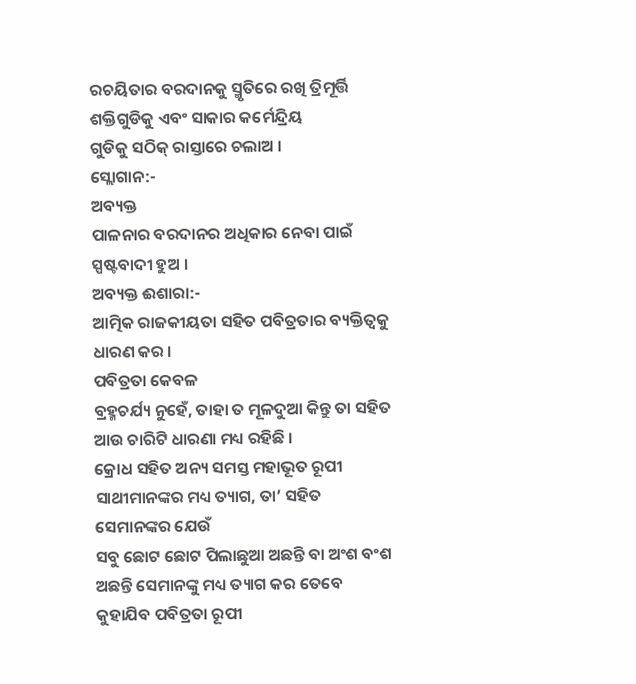ରଚୟିତାର ବରଦାନକୁ ସ୍ମୃତିରେ ରଖି ତ୍ରିମୂର୍ତ୍ତି ଶକ୍ତିଗୁଡିକୁ ଏବଂ ସାକାର କର୍ମେନ୍ଦ୍ରିୟ
ଗୁଡିକୁ ସଠିକ୍ ରାସ୍ତାରେ ଚଲାଅ ।
ସ୍ଲୋଗାନ:-
ଅବ୍ୟକ୍ତ
ପାଳନାର ବରଦାନର ଅଧିକାର ନେବା ପାଇଁ ସ୍ପଷ୍ଟବାଦୀ ହୁଅ ।
ଅବ୍ୟକ୍ତ ଈଶାରା:-
ଆତ୍ମିକ ରାଜକୀୟତା ସହିତ ପବିତ୍ରତାର ବ୍ୟକ୍ତିତ୍ୱକୁ ଧାରଣ କର ।
ପବିତ୍ରତା କେବଳ
ବ୍ରହ୍ମଚର୍ଯ୍ୟ ନୁହେଁ, ତାହା ତ ମୂଳଦୁଆ କିନ୍ତୁ ତା ସହିତ ଆଉ ଚାରିଟି ଧାରଣା ମଧ୍ୟ ରହିଛି ।
କ୍ରୋଧ ସହିତ ଅନ୍ୟ ସମସ୍ତ ମହାଭୂତ ରୂପୀ ସାଥୀମାନଙ୍କର ମଧ୍ୟ ତ୍ୟାଗ, ତା’ ସହିତ ସେମାନଙ୍କର ଯେଉଁ
ସବୁ ଛୋଟ ଛୋଟ ପିଲାଛୁଆ ଅଛନ୍ତି ବା ଅଂଶ ବଂଶ ଅଛନ୍ତି ସେମାନଙ୍କୁ ମଧ୍ୟ ତ୍ୟାଗ କର ତେବେ
କୁହାଯିବ ପବିତ୍ରତା ରୂପୀ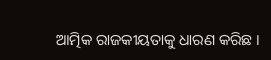ଆତ୍ମିକ ରାଜକୀୟତାକୁ ଧାରଣ କରିଛ ।